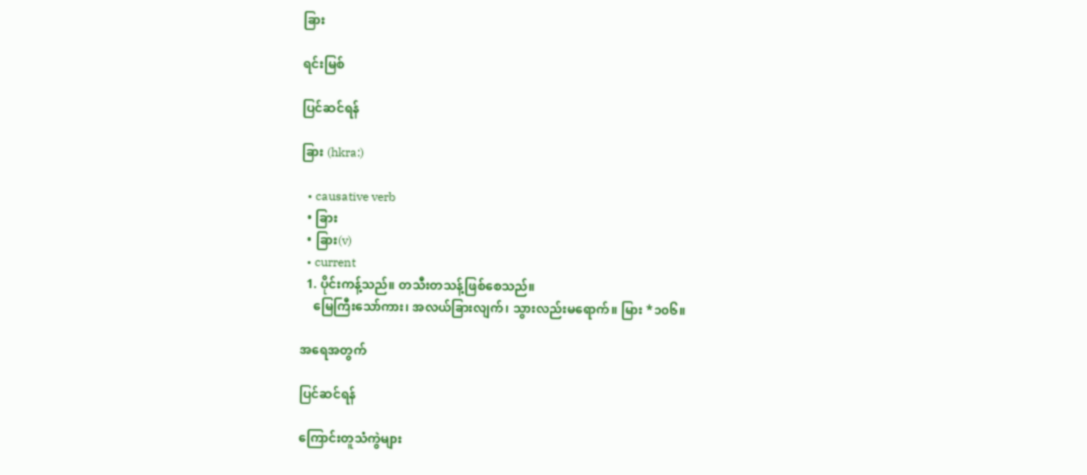ခြား

ရင်းမြစ်

ပြင်ဆင်ရန်

ခြား (hkra:)

  • causative verb
  • ခြား
  • ခြား(v)
  • current
  1. ပိုင်းကန့်သည်။ တသီးတသန့်ဖြစ်စေသည်။
    မြေကြီးသော်ကား၊ အလယ်ခြားလျက်၊ သွားလည်းမရောက်။ မြား *၁၀၆။

အရေအတွက်

ပြင်ဆင်ရန်

ကြောင်းတူသံကွဲများ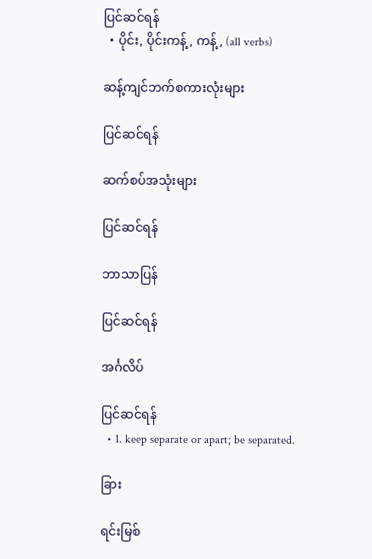ပြင်ဆင်ရန်
  • ပိုင်း, ပိုင်းကန့်, ကန့်, (all verbs)

ဆန့်ကျင်ဘက်စကားလုံးများ

ပြင်ဆင်ရန်

ဆက်စပ်အသုံးများ

ပြင်ဆင်ရန်

ဘာသာပြန်

ပြင်ဆင်ရန်

အင်္ဂလိပ်

ပြင်ဆင်ရန်
  • 1. keep separate or apart; be separated.

ခြား

ရင်းမြစ်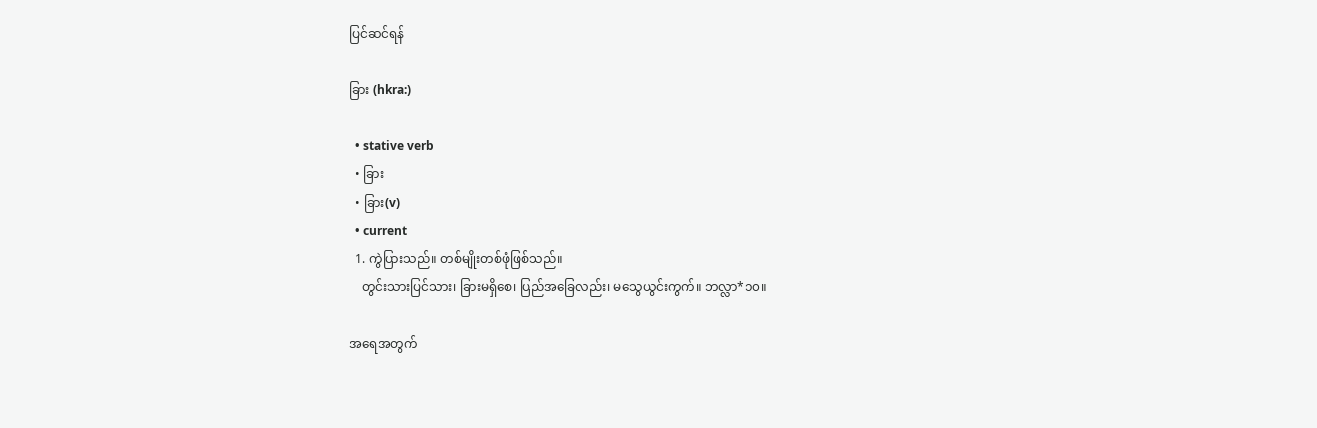ပြင်ဆင်ရန်

ခြား (hkra:)

  • stative verb
  • ခြား
  • ခြား(v)
  • current
  1. ကွဲပြားသည်။ တစ်မျိုးတစ်ဖုံဖြစ်သည်။
    တွင်းသားပြင်သား၊ ခြားမရှိစေ၊ ပြည်အခြေလည်း၊ မသွေယွင်းကွက်။ ဘလ္လာ*၁၀။

အရေအတွက်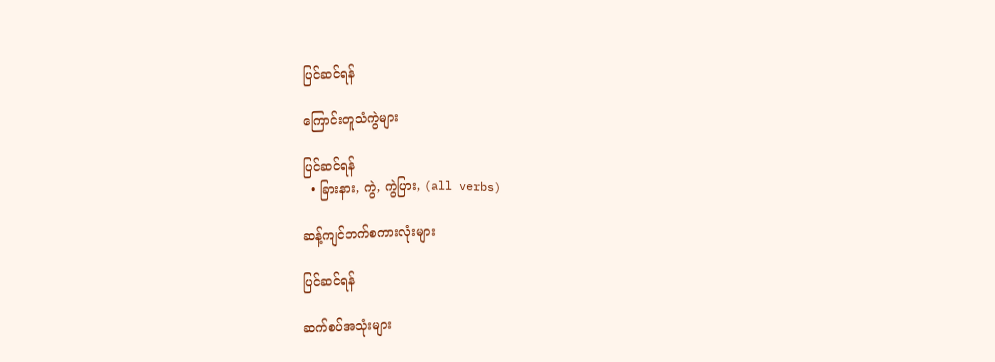ပြင်ဆင်ရန်

ကြောင်းတူသံကွဲများ

ပြင်ဆင်ရန်
  • ခြားနား, ကွဲ, ကွဲပြား, (all verbs)

ဆန့်ကျင်ဘက်စကားလုံးများ

ပြင်ဆင်ရန်

ဆက်စပ်အသုံးများ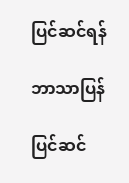ပြင်ဆင်ရန်

ဘာသာပြန်

ပြင်ဆင်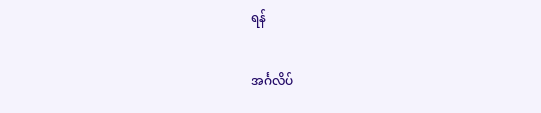ရန်

အင်္ဂလိပ်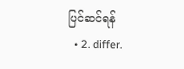ပြင်ဆင်ရန်
  • 2. differ.